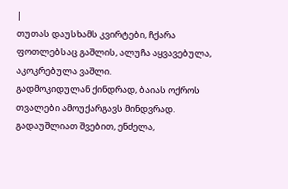|
თუთას დაუსხამს კვირტები, ჩქარა ფოთლებსაც გაშლის, ალუჩა აყვავებულა, აკოკრებულა ვაშლი.
გადმოკიდულან ქინდრად, ბაიას ოქროს თვალები ამოუქარგავს მინდვრად.
გადაუშლიათ შვებით, ენძელა,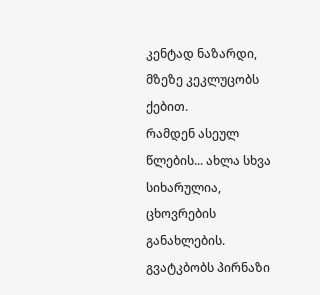კენტად ნაზარდი, მზეზე კეკლუცობს ქებით.
რამდენ ასეულ წლების... ახლა სხვა სიხარულია, ცხოვრების განახლების.
გვატკბობს პირნაზი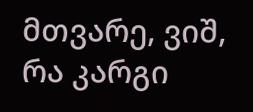მთვარე, ვიშ, რა კარგი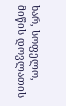ხარ, სოფელო, მიწის დოვლათის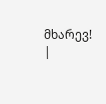მხარევ! |